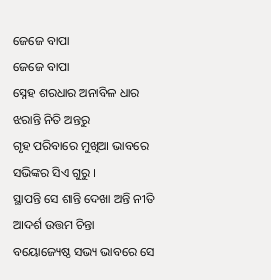ଜେଜେ ବାପା
ଜେଜେ ବାପା
ସ୍ନେହ ଶରଧାର ଅନାବିଳ ଧାର
ଝରାନ୍ତି ନିତି ଅନ୍ତରୁ
ଗୃହ ପରିବାରେ ମୁଖିଆ ଭାବରେ
ସଭିଙ୍କର ସିଏ ଗୁରୁ ।
ସ୍ଥାପନ୍ତି ସେ ଶାନ୍ତି ଦେଖା ଅନ୍ତି ନୀତି
ଆଦର୍ଶ ଉତ୍ତମ ଚିନ୍ତା
ବୟୋଜ୍ୟେଷ୍ଠ ସଭ୍ୟ ଭାବରେ ସେ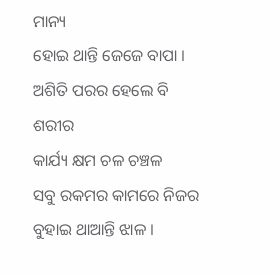ମାନ୍ୟ
ହୋଇ ଥାନ୍ତି ଜେଜେ ବାପା ।
ଅଶିତି ପରର ହେଲେ ବି ଶରୀର
କାର୍ଯ୍ୟ କ୍ଷମ ଚଳ ଚଞ୍ଚଳ
ସବୁ ରକମର କାମରେ ନିଜର
ବୁହାଇ ଥାଆନ୍ତି ଝାଳ ।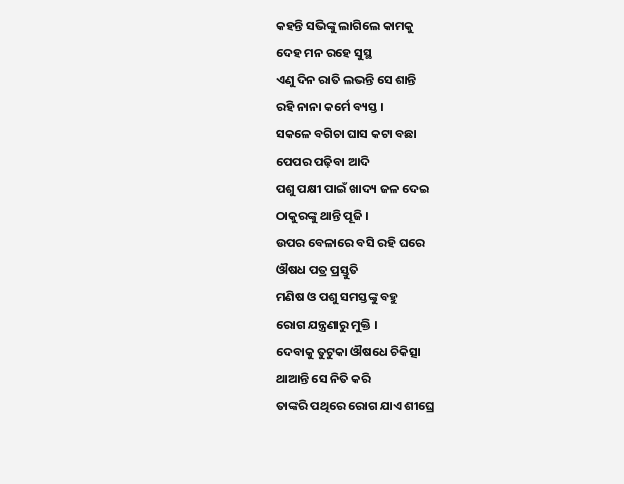କହନ୍ତି ସଭିଙ୍କୁ ଲାଗିଲେ କାମକୁ
ଦେହ ମନ ରହେ ସୁସ୍ଥ
ଏଣୁ ଦିନ ରାତି ଲଭନ୍ତି ସେ ଶାନ୍ତି
ରହି ନାନା କର୍ମେ ବ୍ୟସ୍ତ ।
ସକଳେ ବଗିଚା ଘାସ କଟା ବଛା
ପେପର ପଢ଼ିବା ଆଦି
ପଶୁ ପକ୍ଷୀ ପାଇଁ ଖାଦ୍ୟ ଜଳ ଦେଇ
ଠାକୁରଙ୍କୁ ଥାନ୍ତି ପୂଜି ।
ଉପର ବେଳାରେ ବସି ରହି ଘରେ
ଔଷଧ ପତ୍ର ପ୍ରସ୍ତୁତି
ମଣିଷ ଓ ପଶୁ ସମସ୍ତଙ୍କୁ ବହୁ
ରୋଗ ଯନ୍ତ୍ରଣାରୁ ମୁକ୍ତି ।
ଦେବାକୁ ତୁଟୁକା ଔଷଧେ ଚିକିତ୍ସା
ଥାଆନ୍ତି ସେ ନିତି କରି
ତାଙ୍କରି ପଥିରେ ରୋଗ ଯାଏ ଶୀଘ୍ରେ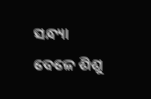ସନ୍ଧ୍ୟା ବେଳେ ଶିଶୁ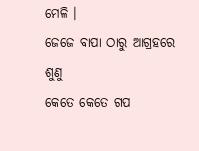ମେଳି ।
ଜେଜେ ବାପା ଠାରୁ ଆଗ୍ରହରେ ଶୁଣୁ
କେତେ କେତେ ଗପ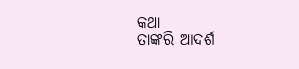କଥା
ତାଙ୍କରି ଆଦର୍ଶ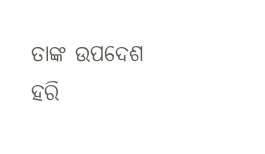ତାଙ୍କ ଉପଦେଶ
ହରି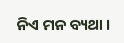ନିଏ ମନ ବ୍ୟଥା ।